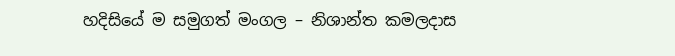හදිසියේ ම සමුගත් මංගල – නිශාන්ත කමලදාස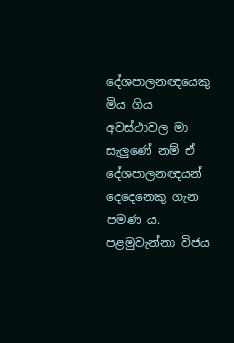දේශපාලනඥයෙකු මිය ගිය අවස්ථාවල මා සැලුණේ නම් ඒ දේශපාලනඥයන් දෙදෙනෙකු ගැන පමණ ය. පළමුවැන්නා විජය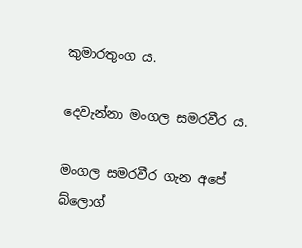කුමාරතුංග ය.

දෙවැන්නා මංගල සමරවීර ය.

මංගල සමරවීර ගැන අපේ බ්ලොග්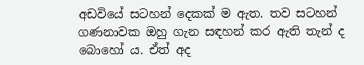අඩවියේ සටහන් දෙකක් ම ඇත. තව සටහන් ගණනාවක ඔහු ගැන සඳහන් කර ඇති තැන් ද බොහෝ ය. ඒත් අද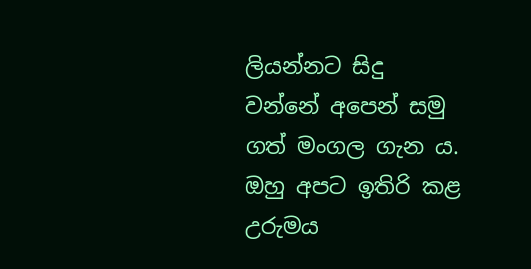ලියන්නට සිදු වන්නේ අපෙන් සමු ගත් මංගල ගැන ය. ඔහු අපට ඉතිරි කළ උරුමය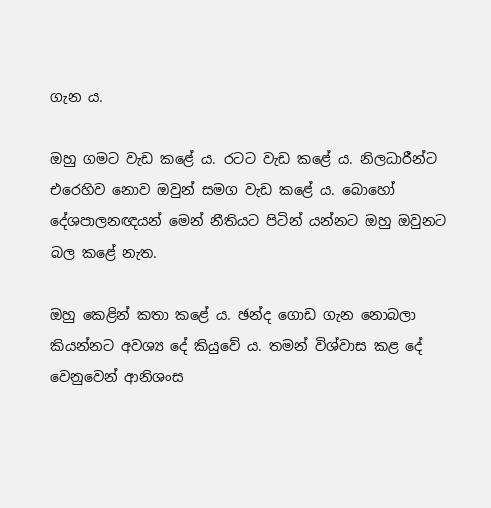ගැන ය.

ඔහු ගමට වැඩ කළේ ය. රටට වැඩ කළේ ය. නිලධාරීන්ට එරෙහිව නොව ඔවුන් සමග වැඩ කළේ ය. බොහෝ දේශපාලනඥයන් මෙන් නීතියට පිටින් යන්නට ඔහු ඔවුනට බල කළේ නැත.

ඔහු කෙළින් කතා කළේ ය. ඡන්ද ගොඩ ගැන නොබලා කියන්නට අවශ්‍ය දේ කියුවේ ය. තමන් විශ්වාස කළ දේ වෙනුවෙන් ආනිශංස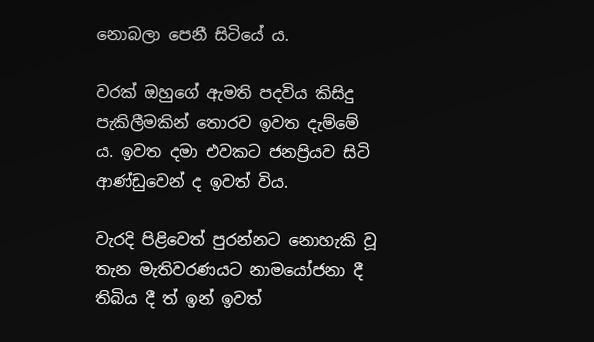නොබලා පෙනී සිටියේ ය.

වරක් ඔහුගේ ඇමති පදවිය කිසිදු පැකිලීමකින් තොරව ඉවත දැම්මේ ය. ඉවත දමා එවකට ජනප්‍රියව සිටි ආණ්ඩුවෙන් ද ඉවත් විය.

වැරදි පිළිවෙත් පුරන්නට නොහැකි වූ තැන මැතිවරණයට නාමයෝජනා දී තිබිය දී ත් ඉන් ඉවත්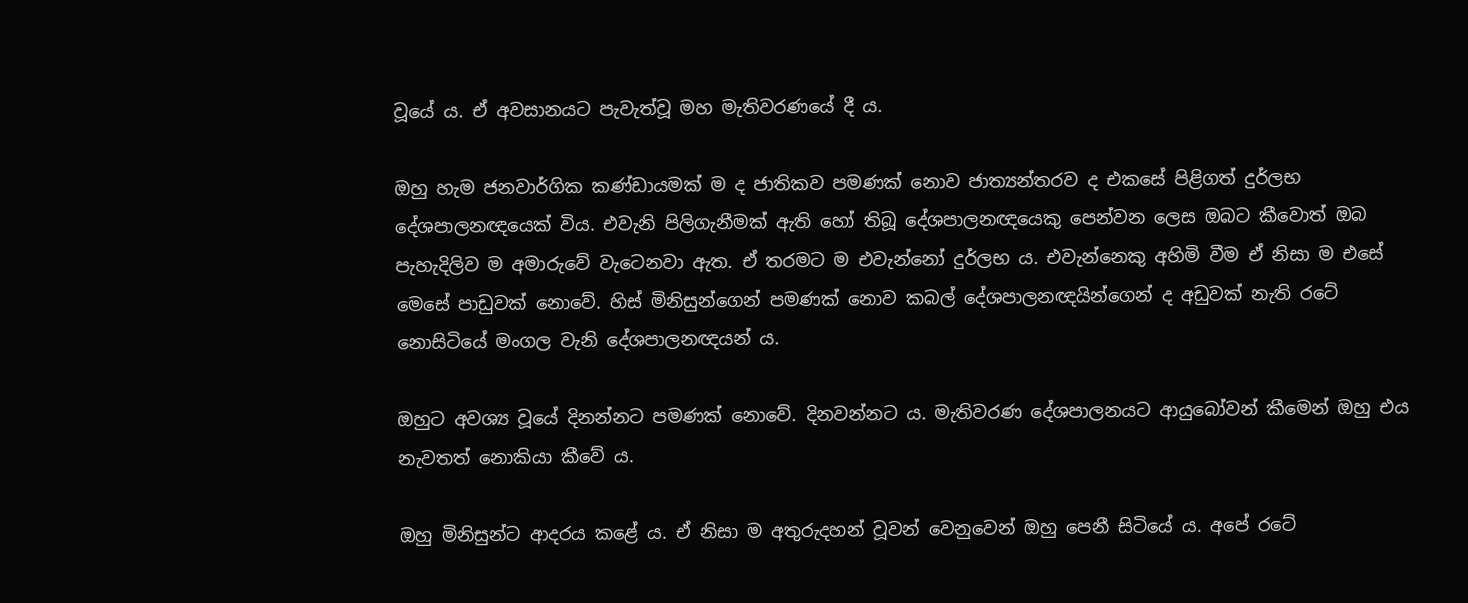වූයේ ය. ඒ අවසානයට පැවැත්වූ මහ මැතිවරණයේ දී ය.

ඔහු හැම ජනවාර්ගික කණ්ඩායමක් ම ද ජාතිකව පමණක් නොව ජාත්‍යන්තරව ද එකසේ පිළිගත් දුර්ලභ දේශපාලනඥයෙක් විය. එවැනි පිලිගැනීමක් ඇති හෝ තිබූ ‌දේශපාලනඥයෙකු පෙන්වන ලෙස ඔබට කීවොත් ඔබ පැහැදිලිව ම අමාරුවේ වැටෙනවා ඇත. ඒ තරමට ම එවැන්නෝ දුර්ලභ ය. එවැන්නෙකු අහිමි වීම ඒ නිසා ම එසේ මෙසේ පාඩුවක් නොවේ. හිස් මිනිසුන්ගෙන් පමණක් නොව කබල් දේශපාලනඥයින්ගෙන් ද අඩුවක් නැති ‌රටේ නොසිටියේ මංගල වැනි දේශපාලනඥයන් ය.

ඔහුට අවශ්‍ය වූයේ දිනන්නට පමණක් නොවේ. දිනවන්නට ය. මැතිවරණ දේශපාලනයට ආයුබෝවන් කීමෙන් ඔහු එය නැවතත් නොකියා කීවේ ය.

ඔහු මිනිසුන්ට ආදරය කළේ ය. ඒ නිසා ම අතුරුදහන් වූවන් වෙනුවෙන් ඔහු පෙනී සිටියේ ය. අපේ රටේ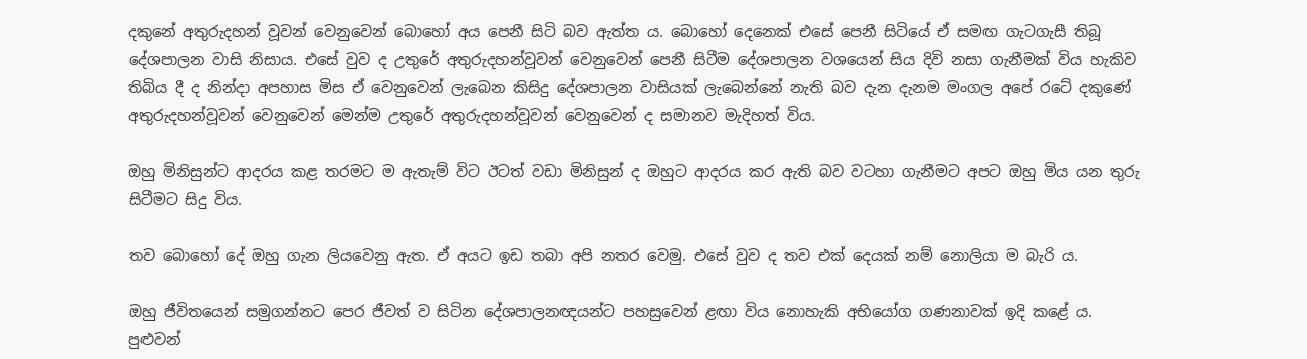දකුනේ අතුරුදහන් වූවන් වෙනුවෙන් බොහෝ අය පෙනී සිටි බව ඇත්ත ය. බොහෝ දෙනෙක් එසේ පෙනී සිටියේ ඒ සමඟ ගැටගැසී තිබූ දේශපාලන වාසි නිසාය. එසේ වුව ද උතුරේ අතුරුදහන්වූවන් වෙනුවෙන් පෙනී සිටීම දේශපාලන වශයෙන් සිය දිවි නසා ගැනීමක් විය හැකිව තිබිය දී ද නින්දා අපහාස මිස ඒ වෙනුවෙන් ලැබෙන කිසිදු දේශපාලන වාසියක් ලැබෙන්නේ නැති බව දැන දැනම මංගල අපේ රටේ දකුණේ අතුරුදහන්වූවන් වෙනුවෙන් මෙන්ම උතුරේ අතුරුදහන්වූවන් වෙනුවෙන් ද සමානව මැදිහත් විය.

ඔහු මිනිසුන්ට ආදරය කළ තරමට ම ඇතැම් විට ඊටත් වඩා මිනිසුන් ද ඔහුට ආදරය කර ඇති බව වටහා ගැනීමට අපට ඔහු මිය යන තුරු සිටීමට සිදු විය.

තව බොහෝ දේ ඔහු ගැන ලියවෙනු ඇත. ඒ අයට ඉඩ තබා අපි නතර වෙමු. එසේ වුව ද තව එක් දෙයක් නම් නොලියා ම බැරි ය.

ඔහු ජීවිතයෙන් සමුගන්නට පෙර ජීවත් ව සිටින දේශපාලනඥයන්ට පහසුවෙන් ළඟා විය නොහැකි අභියෝග ගණනාවක් ඉදි කළේ ය. පුළුවන්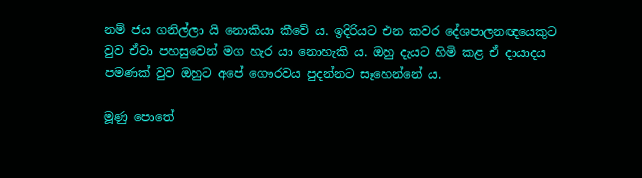නම් ජය ගනිල්ලා යි නොකියා කීවේ ය. ඉදිරියට එන කවර දේශපාලනඥයෙකුට වුව ඒවා පහසුවෙන් මග හැර යා නොහැකි ය. ඔහු දැයට හිමි කළ ‌ඒ දායාදය පමණක් වුව ඔහුට අපේ ගෞරවය පුදන්නට සෑහෙන්නේ ය.

මූණු පොතේ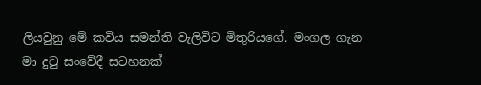ලියවුනු මේ කවිය සමන්ති වැලිවිට මිතුරියගේ. මංගල ගැන මා දුටු සංවේදී සටහනක්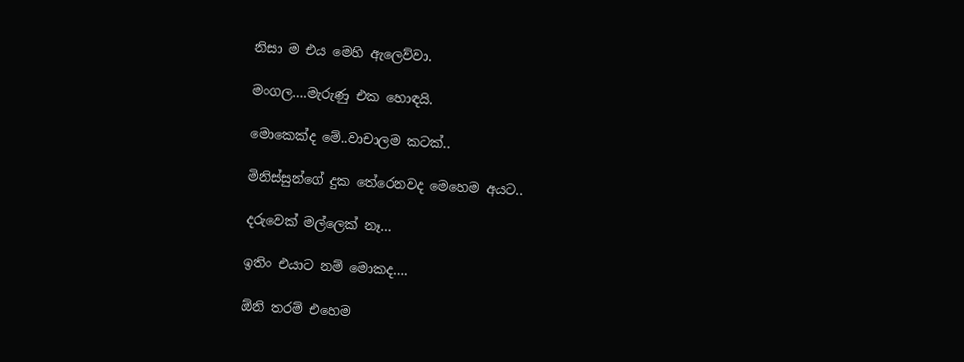නිසා ම එය මෙහි ඇලෙව්වා.

මංගල….මැරුණු එක හොඳයි.

මොකෙක්ද මේ..වාචාලම කටක්..

මිනිස්සුන්ගේ දුක තේරෙනවද මෙහෙම අයට..

දරුවෙක් මල්ලෙක් නෑ…

ඉතිං එයාට නම් මොකද….

ඕනි තරම් එහෙම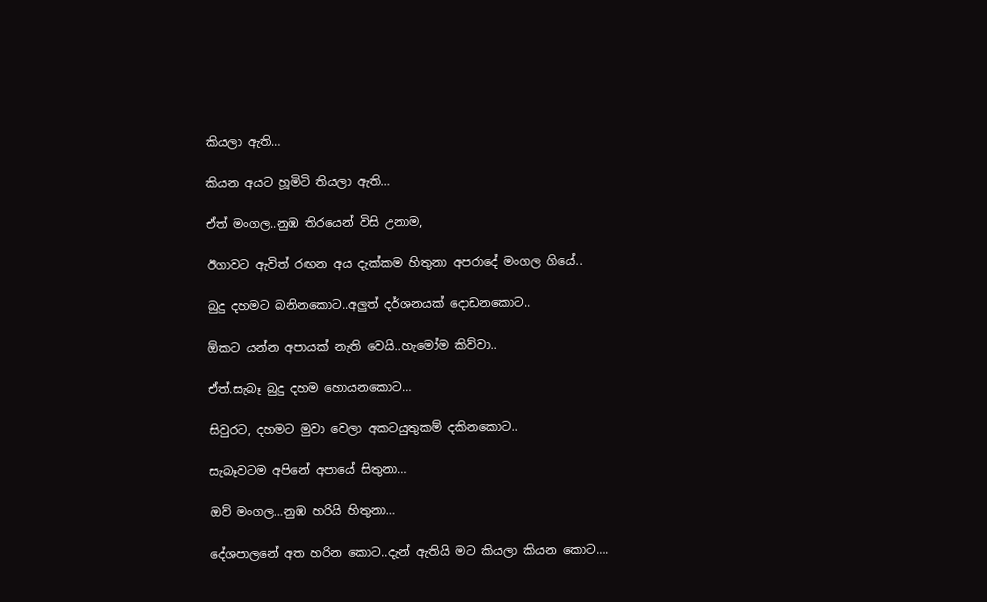කියලා ඇති…

කියන අයට හූමිටි තියලා ඇති…

ඒත් මංගල..නුඹ තිරයෙන් විසි උනාම,

ඊගාවට ඇවිත් රඟන අය දැක්කම හිතුනා අපරාදේ මංගල ගියේ..

බුදු දහමට බනිනකොට..අලුත් දර්ශනයක් දොඩනකොට..

ඕකට යන්න අපායක් නැති වෙයි..හැමෝම කිව්වා..

ඒත්.සැබෑ බුදු දහම හොයනකොට…

සිවුරට, දහමට මුවා වෙලා අකටයුතුකම් දකිනකොට..

සැබෑවටම අපිනේ අපායේ සිතුනා…

ඔව් මංගල…නුඹ හරියි හිතුනා…

දේශපාලනේ අත හරින කොට..දැන් ඇතියි මට කියලා කියන කොට….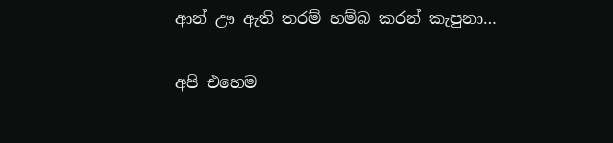ආන් ඌ ඇති තරම් හම්බ කරන් කැපුනා…

අපි එහෙම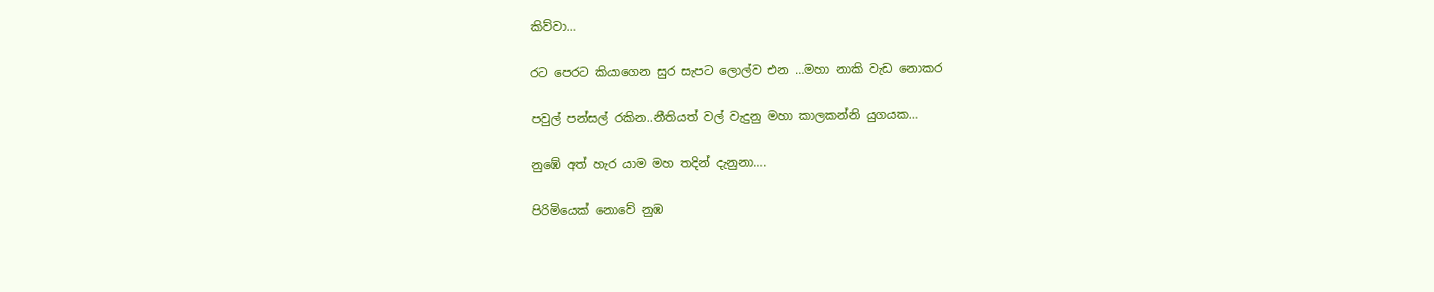කිව්වා…

රට පෙරට කියාගෙන සුර සැපට ලොල්ව එන …මහා නාකි වැඩ නොකර

පවුල් පන්සල් රකින..නීතියත් වල් වැදුනු මහා කාලකන්නි යුගයක…

නුඹේ අත් හැර යාම මහ තදින් දැනුනා….

පිරිමියෙක් නොවේ නුඹ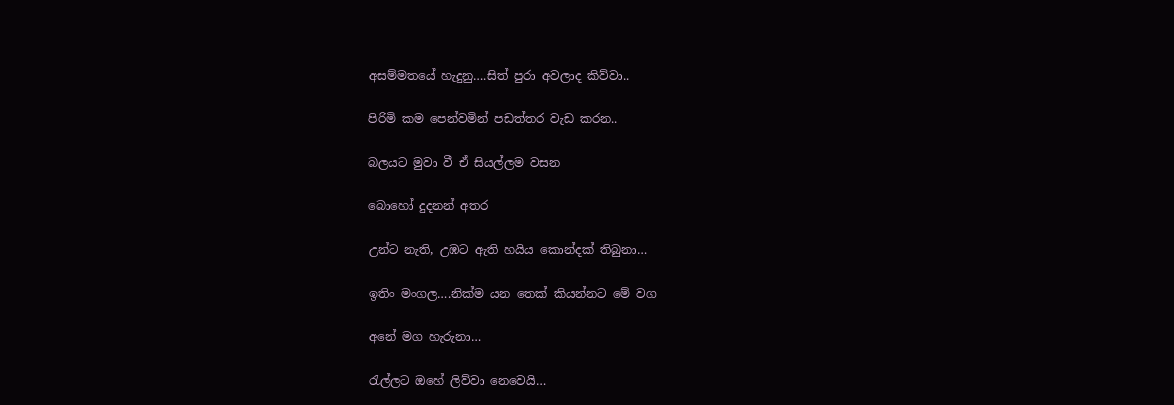අසම්මතයේ හැදුනු….සිත් පුරා අවලාද කිව්වා..

පිරිමි කම පෙන්වමින් පඩත්තර වැඩ කරන..

බලයට මුවා වී ඒ සියල්ලම වසන

බොහෝ දුදනන් අතර

උන්ට නැති, උඹට ඇති හයිය කොන්දක් තිබුනා…

ඉතිං මංගල….නික්ම යන තෙක් කියන්නට මේ වග

අනේ මග හැරුනා…

රැල්ලට ඔහේ ලිව්වා නෙවෙයි…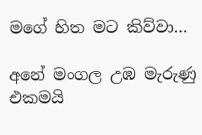මගේ හිත මට කිව්වා…

අනේ මංගල උඹ මැරුණු එකමයි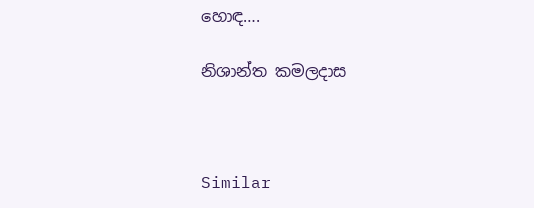හොඳ….

නිශාන්ත කමලදාස



Similar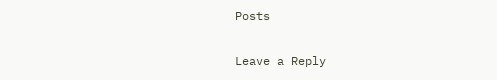Posts

Leave a Reply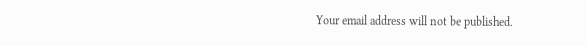Your email address will not be published.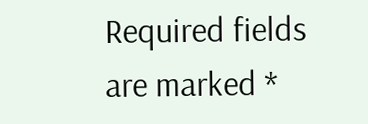Required fields are marked *